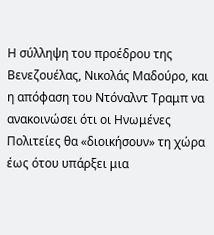Η σύλληψη του προέδρου της Βενεζουέλας, Νικολάς Μαδούρο, και η απόφαση του Ντόναλντ Τραμπ να ανακοινώσει ότι οι Ηνωμένες Πολιτείες θα «διοικήσουν» τη χώρα έως ότου υπάρξει μια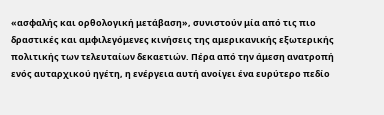«ασφαλής και ορθολογική μετάβαση», συνιστούν μία από τις πιο δραστικές και αμφιλεγόμενες κινήσεις της αμερικανικής εξωτερικής πολιτικής των τελευταίων δεκαετιών. Πέρα από την άμεση ανατροπή ενός αυταρχικού ηγέτη, η ενέργεια αυτή ανοίγει ένα ευρύτερο πεδίο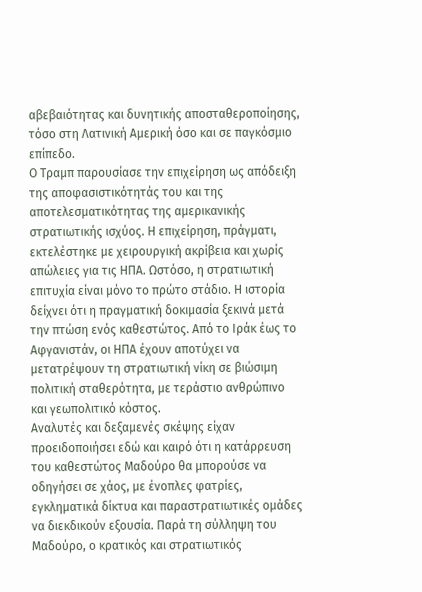αβεβαιότητας και δυνητικής αποσταθεροποίησης, τόσο στη Λατινική Αμερική όσο και σε παγκόσμιο επίπεδο.
Ο Τραμπ παρουσίασε την επιχείρηση ως απόδειξη της αποφασιστικότητάς του και της αποτελεσματικότητας της αμερικανικής στρατιωτικής ισχύος. Η επιχείρηση, πράγματι, εκτελέστηκε με χειρουργική ακρίβεια και χωρίς απώλειες για τις ΗΠΑ. Ωστόσο, η στρατιωτική επιτυχία είναι μόνο το πρώτο στάδιο. Η ιστορία δείχνει ότι η πραγματική δοκιμασία ξεκινά μετά την πτώση ενός καθεστώτος. Από το Ιράκ έως το Αφγανιστάν, οι ΗΠΑ έχουν αποτύχει να μετατρέψουν τη στρατιωτική νίκη σε βιώσιμη πολιτική σταθερότητα, με τεράστιο ανθρώπινο και γεωπολιτικό κόστος.
Αναλυτές και δεξαμενές σκέψης είχαν προειδοποιήσει εδώ και καιρό ότι η κατάρρευση του καθεστώτος Μαδούρο θα μπορούσε να οδηγήσει σε χάος, με ένοπλες φατρίες, εγκληματικά δίκτυα και παραστρατιωτικές ομάδες να διεκδικούν εξουσία. Παρά τη σύλληψη του Μαδούρο, ο κρατικός και στρατιωτικός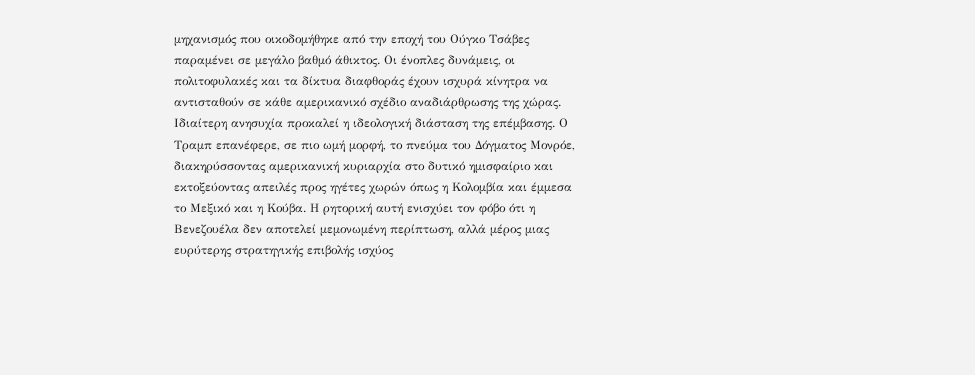μηχανισμός που οικοδομήθηκε από την εποχή του Ούγκο Τσάβες παραμένει σε μεγάλο βαθμό άθικτος. Οι ένοπλες δυνάμεις, οι πολιτοφυλακές και τα δίκτυα διαφθοράς έχουν ισχυρά κίνητρα να αντισταθούν σε κάθε αμερικανικό σχέδιο αναδιάρθρωσης της χώρας.
Ιδιαίτερη ανησυχία προκαλεί η ιδεολογική διάσταση της επέμβασης. Ο Τραμπ επανέφερε, σε πιο ωμή μορφή, το πνεύμα του Δόγματος Μονρόε, διακηρύσσοντας αμερικανική κυριαρχία στο δυτικό ημισφαίριο και εκτοξεύοντας απειλές προς ηγέτες χωρών όπως η Κολομβία και έμμεσα το Μεξικό και η Κούβα. Η ρητορική αυτή ενισχύει τον φόβο ότι η Βενεζουέλα δεν αποτελεί μεμονωμένη περίπτωση, αλλά μέρος μιας ευρύτερης στρατηγικής επιβολής ισχύος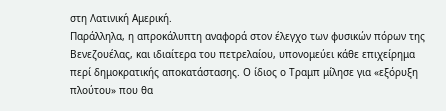στη Λατινική Αμερική.
Παράλληλα, η απροκάλυπτη αναφορά στον έλεγχο των φυσικών πόρων της Βενεζουέλας, και ιδιαίτερα του πετρελαίου, υπονομεύει κάθε επιχείρημα περί δημοκρατικής αποκατάστασης. Ο ίδιος ο Τραμπ μίλησε για «εξόρυξη πλούτου» που θα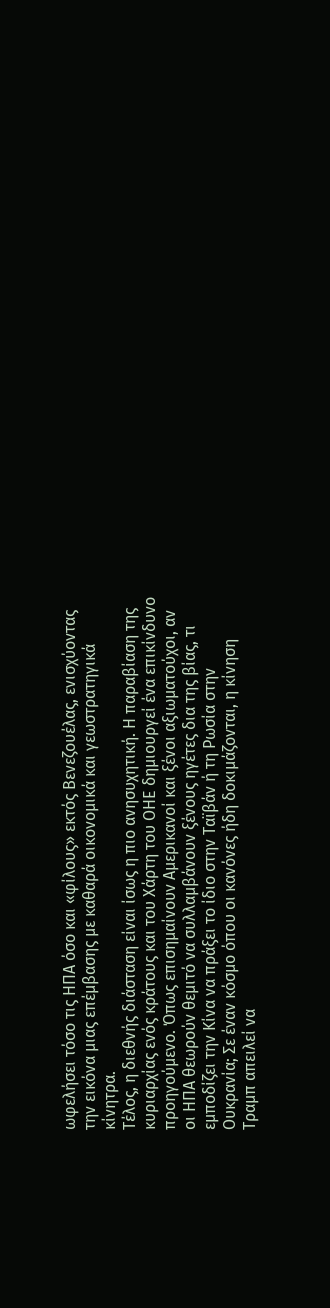ωφελήσει τόσο τις ΗΠΑ όσο και «φίλους» εκτός Βενεζουέλας, ενισχύοντας την εικόνα μιας επέμβασης με καθαρά οικονομικά και γεωστρατηγικά κίνητρα.
Τέλος, η διεθνής διάσταση είναι ίσως η πιο ανησυχητική. Η παραβίαση της κυριαρχίας ενός κράτους και του Χάρτη του ΟΗΕ δημιουργεί ένα επικίνδυνο προηγούμενο. Όπως επισημαίνουν Αμερικανοί και ξένοι αξιωματούχοι, αν οι ΗΠΑ θεωρούν θεμιτό να συλλαμβάνουν ξένους ηγέτες δια της βίας, τι εμποδίζει την Κίνα να πράξει το ίδιο στην Ταϊβάν ή τη Ρωσία στην Ουκρανία; Σε έναν κόσμο όπου οι κανόνες ήδη δοκιμάζονται, η κίνηση Τραμπ απειλεί να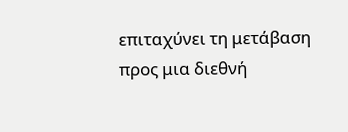επιταχύνει τη μετάβαση προς μια διεθνή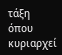τάξη όπου κυριαρχεί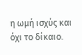η ωμή ισχύς και όχι το δίκαιο.